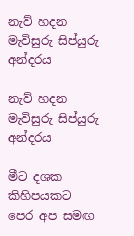නැව් හදන මැවිසුරු සිප්යුරු අන්දරය

නැව් හදන මැවිසුරු සිප්යුරු අන්දරය

මීට දශක කිහිපයකට පෙර අප සමඟ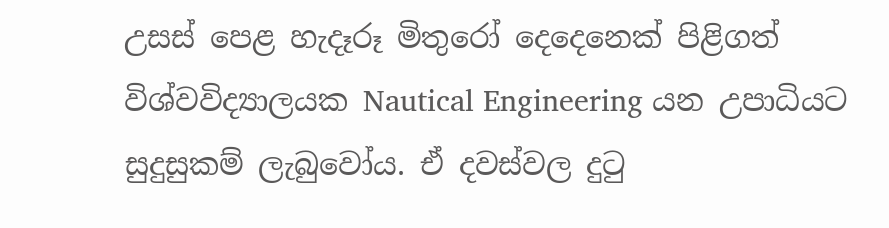උසස් පෙළ හැදෑරූ මිතුරෝ දෙදෙනෙක් පිළිගත් විශ්වවිද්‍යාලයක Nautical Engineering යන උපාධියට සුදුසුකම් ලැබුවෝය. ඒ දවස්වල දුටු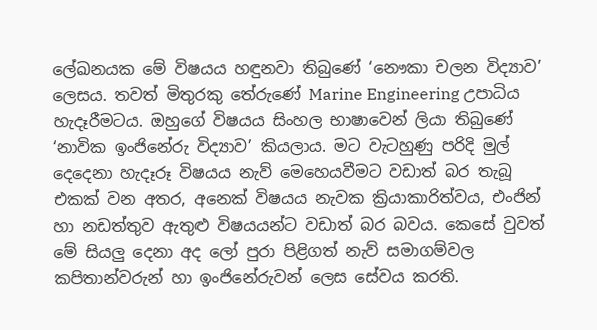ලේඛනයක මේ විෂයය හඳුනවා තිබුණේ ‘නෞකා චලන විද්‍යාව’ ලෙසය. තවත් මිතුරකු තේරුණේ Marine Engineering උපාධිය හැදෑරීමටය. ඔහුගේ විෂයය සිංහල භාෂාවෙන් ලියා තිබුණේ ‘නාවික ඉංජිනේරු විද්‍යාව’ කියලාය. මට වැටහුණු පරිදි මුල් දෙදෙනා හැදෑරූ විෂයය නැව් මෙහෙයවීමට වඩාත් බර තැබූ එකක් වන අතර, අනෙක් විෂයය නැවක ක්‍රියාකාරිත්වය, එංජින් හා නඩත්තුව ඇතුළු විෂයයන්ට වඩාත් බර බවය. කෙසේ වුවත් මේ සියලු දෙනා අද ලෝ පුරා පිළිගත් නැව් සමාගම්වල කපිතාන්වරුන් හා ඉංජිනේරුවන් ලෙස සේවය කරති.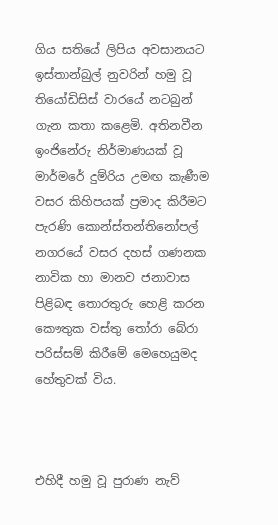ගිය සතියේ ලිපිය අවසානයට ඉස්තාන්බුල් නුවරින් හමු වූ තියෝඩිසිස් වාරයේ නටබුන් ගැන කතා කළෙමි. අතිනවීන ඉංජිනේරු නිර්මාණයක් වූ මාර්මරේ දුම්රිය උමඟ කැණීම වසර කිහිපයක් ප්‍රමාද කිරීමට පැරණි කොන්ස්තන්තිනෝපල් නගරයේ වසර දහස් ගණනක නාවික හා මානව ජනාවාස පිළිබඳ තොරතුරු හෙළි කරන කෞතුක වස්තු තෝරා බේරා පරිස්සම් කිරීමේ මෙහෙයුමද හේතුවක් විය.



එහිදී හමු වූ පුරාණ නැව්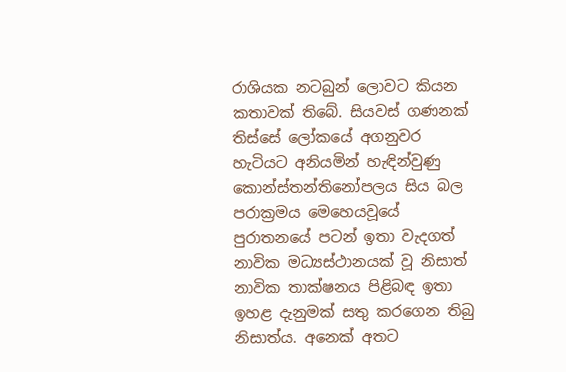රාශියක නටබුන් ලොවට කියන කතාවක් තිබේ. සියවස් ගණනක් තිස්සේ ලෝකයේ අගනුවර හැටියට අනියමින් හැඳින්වුණු කොන්ස්තන්තිනෝපලය සිය බල පරාක්‍රමය මෙහෙයවූයේ පුරාතනයේ පටන් ඉතා වැදගත් නාවික මධ්‍යස්ථානයක් වූ නිසාත් නාවික තාක්ෂනය පිළිබඳ ඉතා ඉහළ දැනුමක් සතු කරගෙන තිබු නිසාත්ය. අනෙක් අතට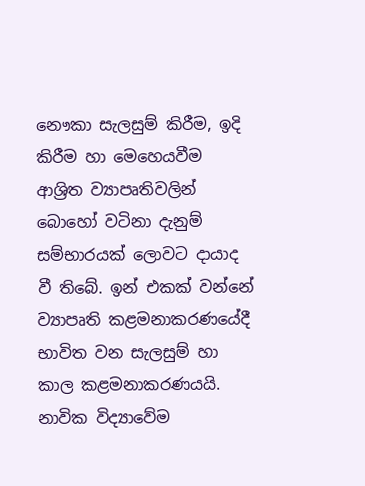නෞකා සැලසුම් කිරීම, ඉදි කිරීම හා මෙහෙයවීම ආශ්‍රිත ව්‍යාපෘතිවලින් බොහෝ වටිනා දැනුම් සම්භාරයක් ලොවට දායාද වී තිබේ. ඉන් එකක් වන්නේ ව්‍යාපෘති කළමනාකරණයේදී භාවිත වන සැලසුම් හා කාල කළමනාකරණයයි. නාවික විද්‍යාවේම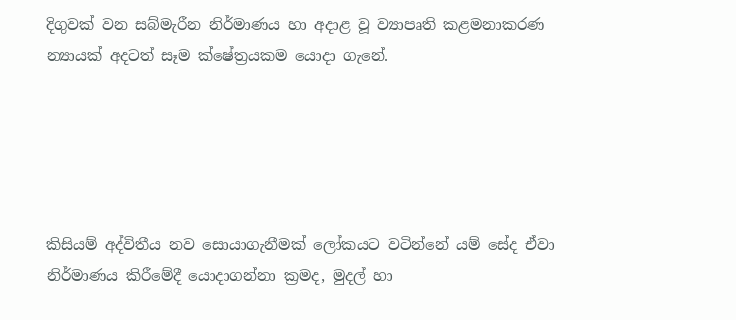දිගුවක් වන සබ්මැරීන නිර්මාණය හා අදාළ වූ ව්‍යාපෘති කළමනාකරණ න්‍යායක් අදටත් සෑම ක්ෂේත්‍රයකම යොදා ගැනේ.





කිසියම් අද්විතීය නව සොයාගැනීමක් ලෝකයට වටින්නේ යම් සේද ඒවා නිර්මාණය කිරීමේදී යොදාගන්නා ක්‍රමද, මුදල් හා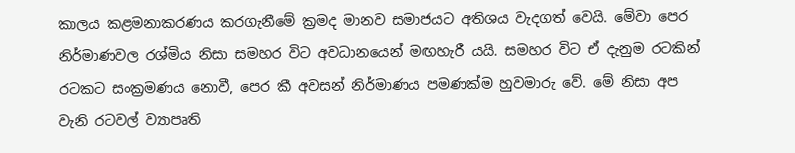කාලය කළමනාකරණය කරගැනීමේ ක්‍රමද මානව සමාජයට අතිශය වැදගත් වෙයි. මේවා පෙර නිර්මාණවල රශ්මිය නිසා සමහර විට අවධානයෙන් මඟහැරී යයි. සමහර විට ඒ දැනුම රටකින් රටකට සංක්‍රමණය නොවී, පෙර කී අවසන් නිර්මාණය පමණක්ම හුවමාරු වේ. මේ නිසා අප වැනි රටවල් ව්‍යාපෘති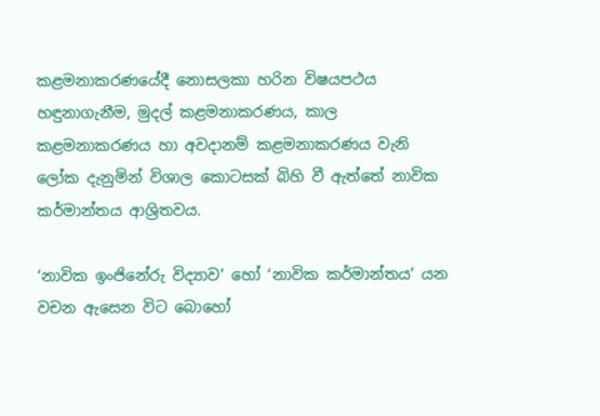කළමනාකරණයේදී නොසලකා හරින විෂයපථය හඳුනාගැනීම, මුදල් කළමනාකරණය, කාල කළමනාකරණය හා අවදානම් කළමනාකරණය වැනි ලෝක දැනුමින් විශාල කොටසක් බිහි වී ඇත්තේ නාවික කර්මාන්තය ආශ්‍රිතවය.

‘නාවික ඉංජිනේරු විද්‍යාව’ හෝ ‘නාවික කර්මාන්තය’ යන වචන ඇසෙන විට බොහෝ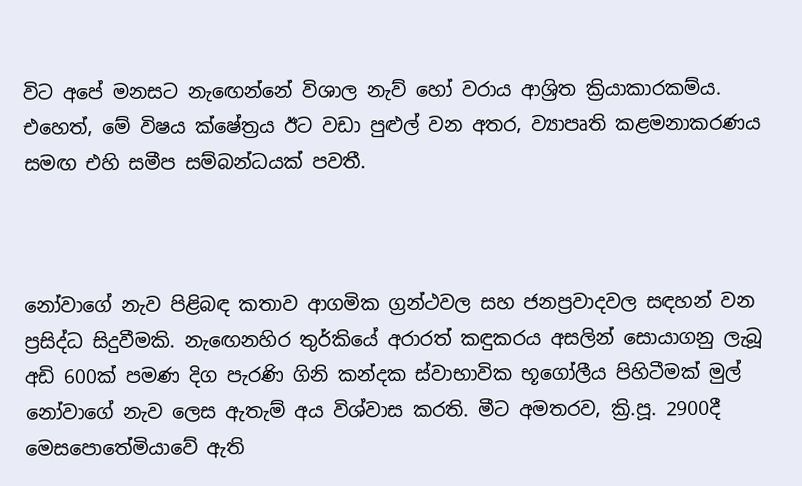විට අපේ මනසට නැඟෙන්නේ විශාල නැව් හෝ වරාය ආශ්‍රිත ක්‍රියාකාරකම්ය. එහෙත්, මේ විෂය ක්ෂේත්‍රය ඊට වඩා පුළුල් වන අතර, ව්‍යාපෘති කළමනාකරණය සමඟ එහි සමීප සම්බන්ධයක් පවතී.



නෝවාගේ නැව පිළිබඳ කතාව ආගමික ග්‍රන්ථවල සහ ජනප්‍රවාදවල සඳහන් වන ප්‍රසිද්ධ සිදුවීමකි. නැඟෙනහිර තුර්කියේ අරාරත් කඳුකරය අසලින් සොයාගනු ලැබූ අඩි 600ක් පමණ දිග පැරණි ගිනි කන්දක ස්වාභාවික භූගෝලීය පිහිටීමක් මුල් නෝවාගේ නැව ලෙස ඇතැම් අය විශ්වාස කරති. මීට අමතරව, ක්‍රි.පූ. 2900දී මෙසපොතේමියාවේ ඇති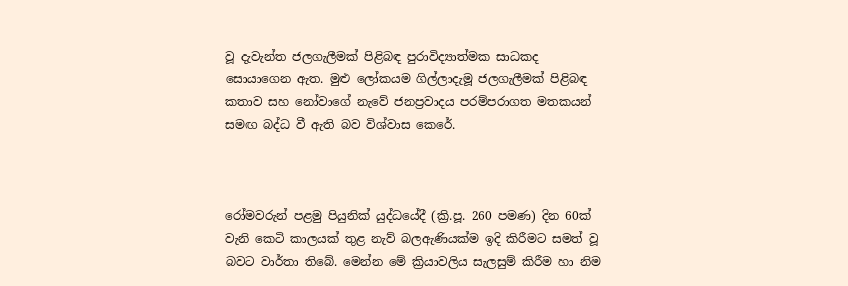වූ දැවැන්ත ජලගැලීමක් පිළිබඳ පුරාවිද්‍යාත්මක සාධකද සොයාගෙන ඇත. මුළු ලෝකයම ගිල්ලාදැමූ ජලගැලීමක් පිළිබඳ කතාව සහ නෝවාගේ නැවේ ජනප්‍රවාදය පරම්පරාගත මතකයන් සමඟ බද්ධ වී ඇති බව විශ්වාස කෙරේ.



රෝමවරුන් පළමු පියුනික් යුද්ධයේදී (ක්‍රි.පූ. 260 පමණ) දින 60ක් වැනි කෙටි කාලයක් තුළ නැව් බලඇණියක්ම ඉදි කිරීමට සමත් වූ බවට වාර්තා තිබේ. මෙන්න මේ ක්‍රියාවලිය සැලසුම් කිරීම හා නිම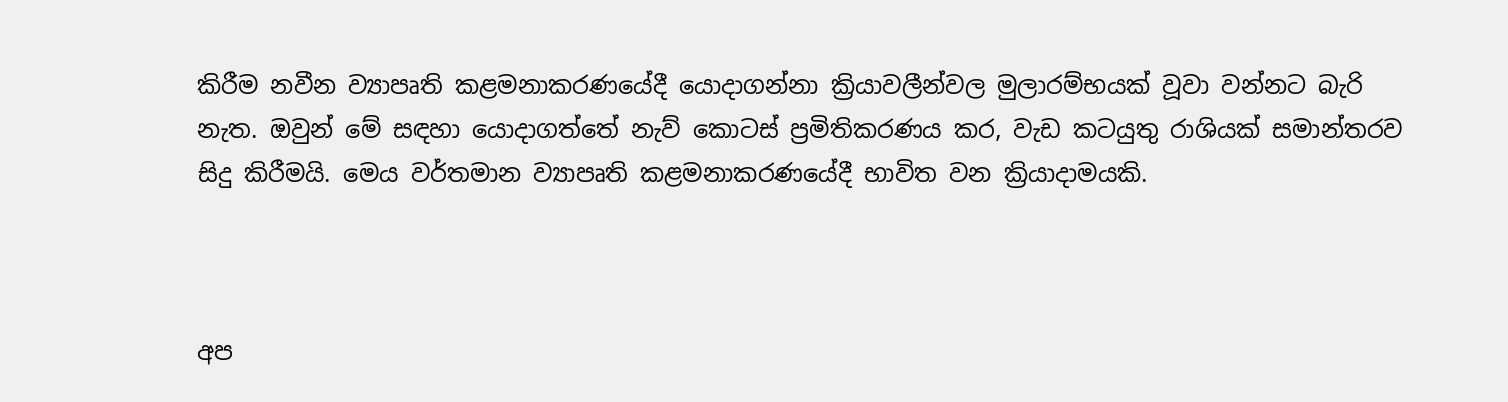කිරීම නවීන ව්‍යාපෘති කළමනාකරණයේදී යොදාගන්නා ක්‍රියාවලීන්වල මුලාරම්භයක් වූවා වන්නට බැරි නැත. ඔවුන් මේ සඳහා යොදාගත්තේ නැව් කොටස් ප්‍රමිතිකරණය කර, වැඩ කටයුතු රාශියක් සමාන්තරව සිදු කිරීමයි. මෙය වර්තමාන ව්‍යාපෘති කළමනාකරණයේදී භාවිත වන ක්‍රියාදාමයකි.



අප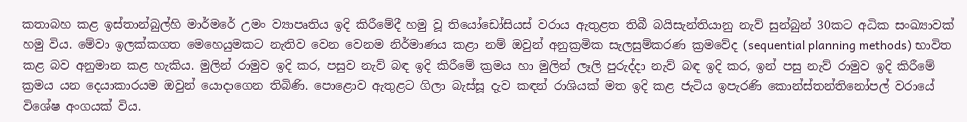කතාබහ කළ ඉස්තාන්බුල්හි මාර්මරේ උමං ව්‍යාපෘතිය ඉදි කිරීමේදී හමු වූ තියෝඩෝසියස් වරාය ඇතුළත තිබී බයිසැන්තියානු නැව් සුන්බුන් 30කට අධික සංඛ්‍යාවක් හමු විය. මේවා ඉලක්කගත මෙහෙයුමකට නැතිව වෙන වෙනම නිර්මාණය කළා නම් ඔවුන් අනුක්‍රමික සැලසුම්කරණ ක්‍රමවේද (sequential planning methods) භාවිත කළ බව අනුමාන කළ හැකිය. මුලින් රාමුව ඉදි කර, පසුව නැව් බඳ ඉදි කිරීමේ ක්‍රමය හා මුලින් ලෑලි පුරුද්දා නැව් බඳ ඉදි කර, ඉන් පසු නැව් රාමුව ඉදි කිරීමේ ක්‍රමය යන දෙයාකාරයම ඔවුන් යොදාගෙන තිබිණි. පොළොව ඇතුළට ගිලා බැස්සූ දැව කඳන් රාශියක් මත ඉදි කළ ජැටිය ඉපැරණි කොන්ස්තන්තිනෝපල් වරායේ විශේෂ අංගයක් විය.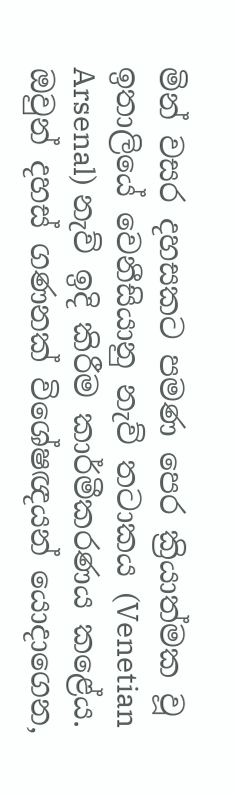මින් වසර දහසකට පමණ පෙර ක්‍රියාත්මක වූ ඉතාලියේ වෙනීසියානු නැව් තටාකය (Venetian Arsenal) නැව් ඉදි කිරීම කාර්මීකරණය කළේය. ඔවුන් දහස් ගණනක් විශේෂඥයන් යොදාගෙන,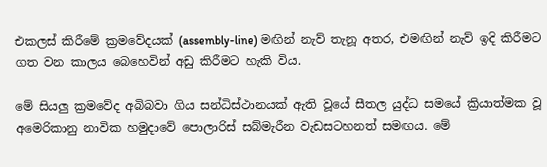එකලස් කිරීමේ ක්‍රමවේදයක් (assembly-line) මඟින් නැව් තැනූ අතර, එමඟින් නැව් ඉදි කිරීමට ගත වන කාලය බෙහෙවින් අඩු කිරීමට හැකි විය.

මේ සියලු ක්‍රමවේද අබිබවා ගිය සන්ධිස්ථානයක් ඇති වූයේ සීතල යුද්ධ සමයේ ක්‍රියාත්මක වූ අමෙරිකානු නාවික හමුදාවේ පොලාරිස් සබ්මැරීන වැඩසටහනත් සමඟය. මේ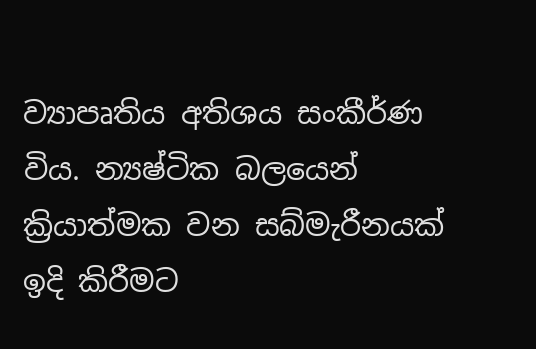ව්‍යාපෘතිය අතිශය සංකීර්ණ විය. න්‍යෂ්ටික බලයෙන් ක්‍රියාත්මක වන සබ්මැරීනයක් ඉදි කිරීමට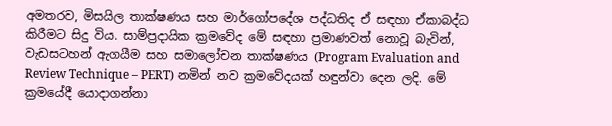අමතරව, මිසයිල තාක්ෂණය සහ මාර්ගෝපදේශ පද්ධතිද ඒ සඳහා ඒකාබද්ධ කිරීමට සිදු විය. සාම්ප්‍රදායික ක්‍රමවේද මේ සඳහා ප්‍රමාණවත් නොවූ බැවින්, වැඩසටහන් ඇගයීම සහ සමාලෝචන තාක්ෂණය (Program Evaluation and Review Technique – PERT) නමින් නව ක්‍රමවේදයක් හඳුන්වා දෙන ලදි. මේ ක්‍රමයේදී යොදාගන්නා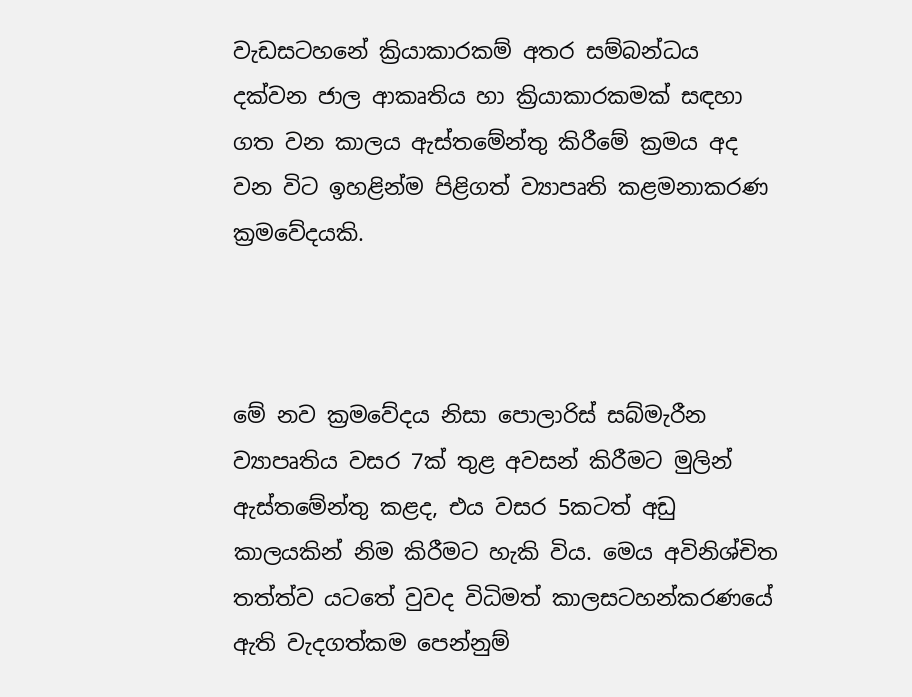වැඩසටහනේ ක්‍රියාකාරකම් අතර සම්බන්ධය දක්වන ජාල ආකෘතිය හා ක්‍රියාකාරකමක් සඳහා ගත වන කාලය ඇස්තමේන්තු කිරීමේ ක්‍රමය අද වන විට ඉහළින්ම පිළිගත් ව්‍යාපෘති කළමනාකරණ ක්‍රමවේදයකි.



මේ නව ක්‍රමවේදය නිසා පොලාරිස් සබ්මැරීන ව්‍යාපෘතිය වසර 7ක් තුළ අවසන් කිරීමට මුලින් ඇස්තමේන්තු කළද, එය වසර 5කටත් අඩු කාලයකින් නිම කිරීමට හැකි විය. මෙය අවිනිශ්චිත තත්ත්ව යටතේ වුවද විධිමත් කාලසටහන්කරණයේ ඇති වැදගත්කම පෙන්නුම්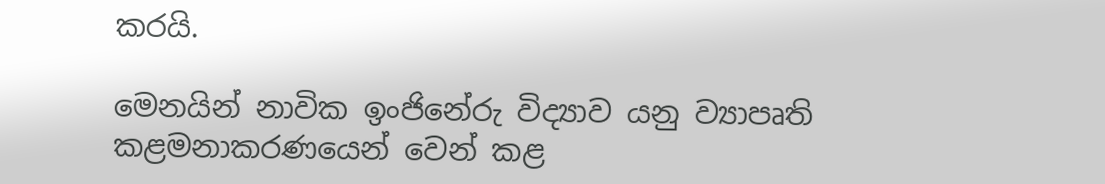කරයි.

මෙනයින් නාවික ඉංජිනේරු විද්‍යාව යනු ව්‍යාපෘති කළමනාකරණයෙන් වෙන් කළ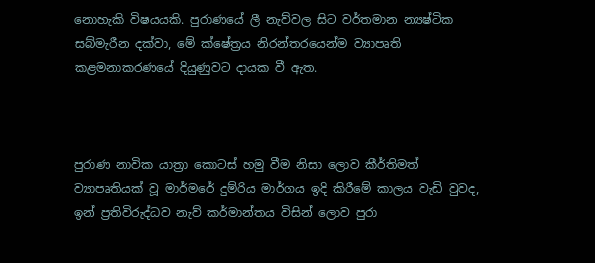නොහැකි විෂයයකි. පුරාණයේ ලී නැව්වල සිට වර්තමාන න්‍යෂ්ටික සබ්මැරීන දක්වා, මේ ක්ෂේත්‍රය නිරන්තරයෙන්ම ව්‍යාපෘති කළමනාකරණයේ දියුණුවට දායක වී ඇත.



පුරාණ නාවික යාත්‍රා කොටස් හමු වීම නිසා ලොව කීර්තිමත් ව්‍යාපෘතියක් වූ මාර්මරේ දුම්රිය මාර්ගය ඉදි කිරීමේ කාලය වැඩි වුවද, ඉන් ප්‍රතිවිරුද්ධව නැව් කර්මාන්තය විසින් ලොව පුරා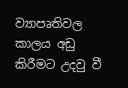ව්‍යාපෘතිවල කාලය අඩු කිරීමට උදවු වී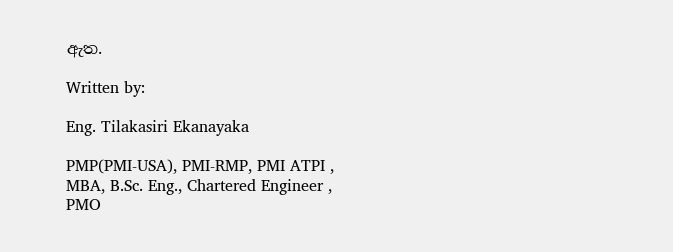ඇත.

Written by:

Eng. Tilakasiri Ekanayaka

PMP(PMI-USA), PMI-RMP, PMI ATPI , MBA, B.Sc. Eng., Chartered Engineer , PMO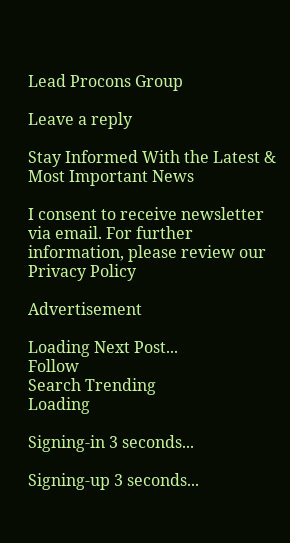Lead Procons Group

Leave a reply

Stay Informed With the Latest & Most Important News

I consent to receive newsletter via email. For further information, please review our Privacy Policy

Advertisement

Loading Next Post...
Follow
Search Trending
Loading

Signing-in 3 seconds...

Signing-up 3 seconds...